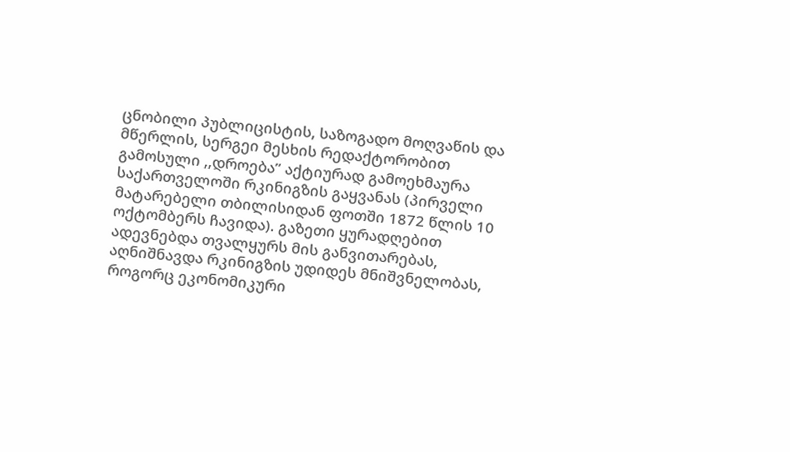ცნობილი პუბლიცისტის, საზოგადო მოღვაწის და მწერლის, სერგეი მესხის რედაქტორობით გამოსული ,,დროება” აქტიურად გამოეხმაურა საქართველოში რკინიგზის გაყვანას (პირველი მატარებელი თბილისიდან ფოთში 1872 წლის 10 ოქტომბერს ჩავიდა). გაზეთი ყურადღებით ადევნებდა თვალყურს მის განვითარებას, აღნიშნავდა რკინიგზის უდიდეს მნიშვნელობას, როგორც ეკონომიკური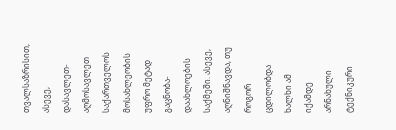თვალსაზრისით, ასევე, დასავლეთ-აღმოსავლეთ საქართველოს მოსახლეობის უფრო მეტად გაცნობა-დაახლოების საქმეში. ასევე, აღნიშნავდა, თუ როგორ ცდილობდა ხალხი ამ იქამდე არნახული ტექნიკური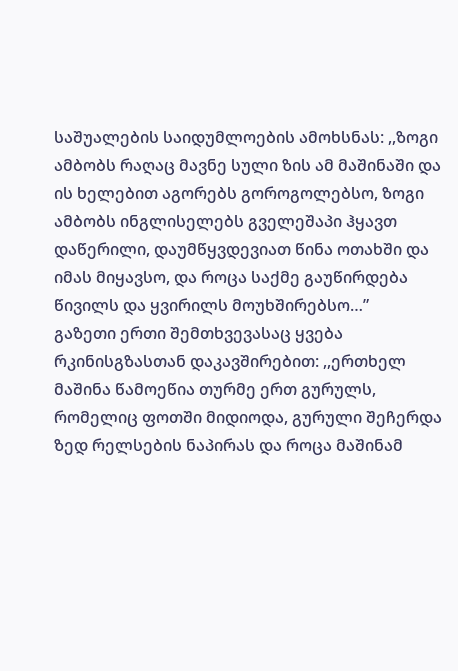საშუალების საიდუმლოების ამოხსნას: ,,ზოგი ამბობს რაღაც მავნე სული ზის ამ მაშინაში და ის ხელებით აგორებს გოროგოლებსო, ზოგი ამბობს ინგლისელებს გველეშაპი ჰყავთ დაწერილი, დაუმწყვდევიათ წინა ოთახში და იმას მიყავსო, და როცა საქმე გაუწირდება წივილს და ყვირილს მოუხშირებსო…”
გაზეთი ერთი შემთხვევასაც ყვება რკინისგზასთან დაკავშირებით: ,,ერთხელ მაშინა წამოეწია თურმე ერთ გურულს, რომელიც ფოთში მიდიოდა, გურული შეჩერდა ზედ რელსების ნაპირას და როცა მაშინამ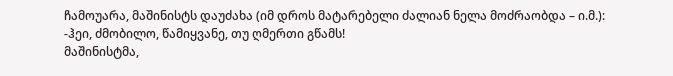ჩამოუარა, მაშინისტს დაუძახა (იმ დროს მატარებელი ძალიან ნელა მოძრაობდა – ი.მ.):
-ჰეი, ძმობილო, წამიყვანე, თუ ღმერთი გწამს!
მაშინისტმა,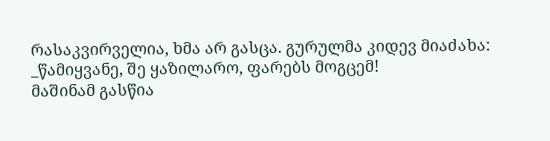რასაკვირველია, ხმა არ გასცა. გურულმა კიდევ მიაძახა:
_წამიყვანე, შე ყაზილარო, ფარებს მოგცემ!
მაშინამ გასწია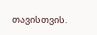თავისთვის.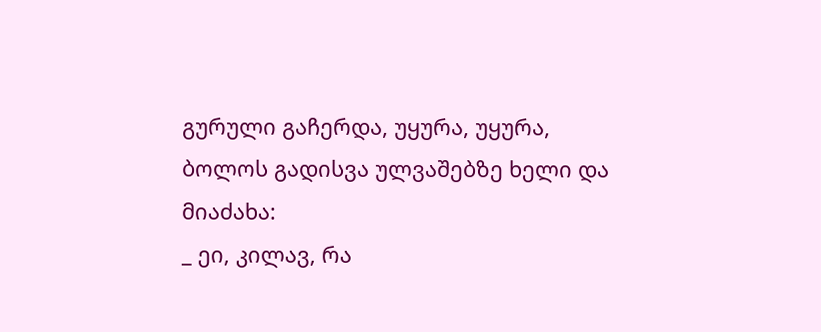გურული გაჩერდა, უყურა, უყურა, ბოლოს გადისვა ულვაშებზე ხელი და მიაძახა:
_ ეი, კილავ, რა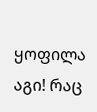ყოფილა აგი! რაც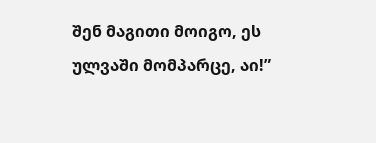შენ მაგითი მოიგო, ეს ულვაში მომპარცე, აი!”